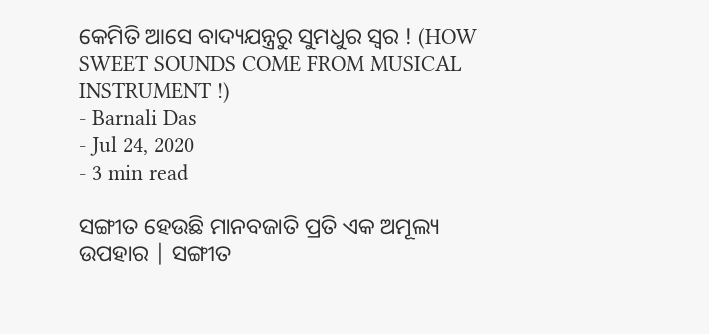କେମିତି ଆସେ ବାଦ୍ୟଯନ୍ତ୍ରରୁ ସୁମଧୁର ସ୍ୱର ! (HOW SWEET SOUNDS COME FROM MUSICAL INSTRUMENT !)
- Barnali Das
- Jul 24, 2020
- 3 min read

ସଙ୍ଗୀତ ହେଉଛି ମାନବଜାତି ପ୍ରତି ଏକ ଅମୂଲ୍ୟ ଉପହାର | ସଙ୍ଗୀତ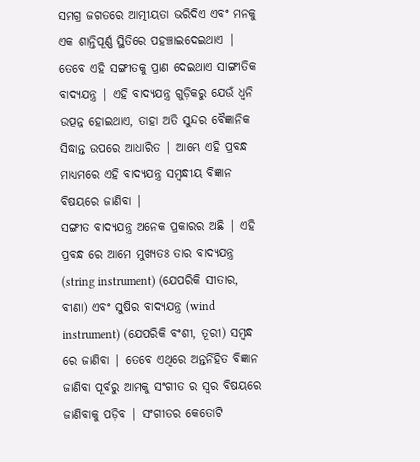ସମଗ୍ର ଜଗତରେ ଆତ୍ମୀୟତା ଭରିଦିଏ ଏବଂ ମନକୁ ଏକ ଶାନ୍ତିପୂର୍ଣ୍ଣ ସ୍ଥିତିରେ ପହଞ୍ଚାଇଦେଇଥାଏ | ତେବେ ଏହି ସଙ୍ଗୀତକୁ ପ୍ରାଣ ଦେଇଥାଏ ସାଙ୍ଗୀତିକ ବାଦ୍ୟଯନ୍ତ୍ର | ଏହି ବାଦ୍ୟଯନ୍ତ୍ର ଗୁଡ଼ିକରୁ ଯେଉଁ ଧ୍ୱନି ଉତ୍ପନ୍ନ ହୋଇଥାଏ, ତାହା ଅତି ସୁନ୍ଦର ବୈଜ୍ଞାନିକ ସିଦ୍ଧାନ୍ତ ଉପରେ ଆଧାରିତ | ଆମ୍ଭେ ଏହି ପ୍ରବନ୍ଧ ମାଧ୍ୟମରେ ଏହି ବାଦ୍ୟଯନ୍ତ୍ର ସମ୍ବନ୍ଧୀୟ ବିଜ୍ଞାନ ବିଷୟରେ ଜାଣିବା |
ସଙ୍ଗୀତ ବାଦ୍ୟଯନ୍ତ୍ର ଅନେକ ପ୍ରକାରର ଅଛି | ଏହି ପ୍ରବନ୍ଧ ରେ ଆମେ ମୁଖ୍ୟତଃ ତାର ବାଦ୍ୟଯନ୍ତ୍ର (string instrument) (ଯେପରିକି ସୀତାର, ବୀଣା) ଏବଂ ସୁଷିର ବାଦ୍ୟଯନ୍ତ୍ର (wind instrument) (ଯେପରିକି ବଂଶୀ, ତୂରୀ) ସମ୍ବନ୍ଧ ରେ ଜାଣିବା | ତେବେ ଏଥିରେ ଅନ୍ତର୍ନିହିତ ବିଜ୍ଞାନ ଜାଣିବା ପୂର୍ବରୁ ଆମକୁ ସଂଗୀତ ର ସ୍ୱର ବିଷୟରେ ଜାଣିବାକୁ ପଡ଼ିବ | ସଂଗୀତର କେତୋଟି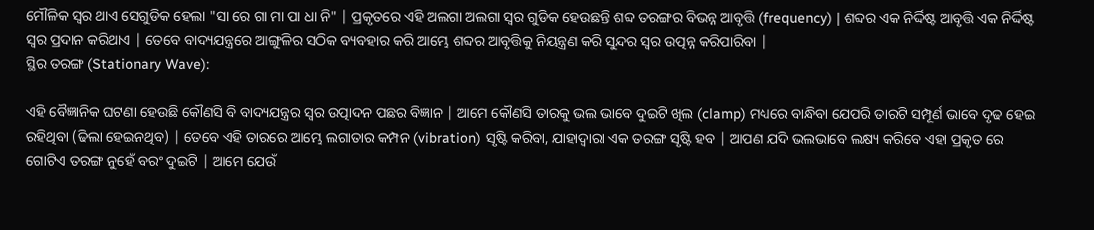ମୌଳିକ ସ୍ୱର ଥାଏ ସେଗୁଡିକ ହେଲା "ସା ରେ ଗା ମା ପା ଧା ନି" | ପ୍ରକୃତରେ ଏହି ଅଲଗା ଅଲଗା ସ୍ୱର ଗୁଡିକ ହେଉଛନ୍ତି ଶବ୍ଦ ତରଙ୍ଗର ବିଭନ୍ନ ଆବୃତ୍ତି (frequency) | ଶବ୍ଦର ଏକ ନିର୍ଦ୍ଦିଷ୍ଟ ଆବୃତ୍ତି ଏକ ନିର୍ଦ୍ଦିଷ୍ଟ ସ୍ୱର ପ୍ରଦାନ କରିଥାଏ | ତେବେ ବାଦ୍ୟଯନ୍ତ୍ରରେ ଆଙ୍ଗୁଳିର ସଠିକ ବ୍ୟବହାର କରି ଆମ୍ଭେ ଶବ୍ଦର ଆବୃତ୍ତିକୁ ନିୟନ୍ତ୍ରଣ କରି ସୁନ୍ଦର ସ୍ୱର ଉତ୍ପନ୍ନ କରିପାରିବା |
ସ୍ଥିର ତରଙ୍ଗ (Stationary Wave):

ଏହି ବୈଜ୍ଞାନିକ ଘଟଣା ହେଉଛି କୌଣସି ବି ବାଦ୍ୟଯନ୍ତ୍ରର ସ୍ୱର ଉତ୍ପାଦନ ପଛର ବିଜ୍ଞାନ | ଆମେ କୌଣସି ତାରକୁ ଭଲ ଭାବେ ଦୁଇଟି ଖିଲ (clamp) ମଧ୍ୟରେ ବାନ୍ଧିବା ଯେପରି ତାରଟି ସମ୍ପୂର୍ଣ ଭାବେ ଦୃଢ ହେଇ ରହିଥିବା (ଢିଲା ହେଇନଥିବ) | ତେବେ ଏହି ତାରରେ ଆମ୍ଭେ ଲଗାତାର କମ୍ପନ (vibration) ସୃଷ୍ଟି କରିବା, ଯାହାଦ୍ୱାରା ଏକ ତରଙ୍ଗ ସୃଷ୍ଟି ହବ | ଆପଣ ଯଦି ଭଲଭାବେ ଲକ୍ଷ୍ୟ କରିବେ ଏହା ପ୍ରକୃତ ରେ ଗୋଟିଏ ତରଙ୍ଗ ନୁହେଁ ବରଂ ଦୁଇଟି | ଆମେ ଯେଉଁ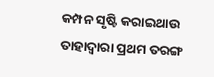କମ୍ପନ ସୃଷ୍ଟି କରାଇଥାଉ ତାହାଦ୍ୱାରା ପ୍ରଥମ ତରଙ୍ଗ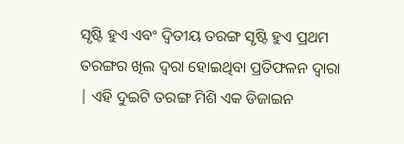ସୃଷ୍ଟି ହୁଏ ଏବଂ ଦ୍ଵିତୀୟ ତରଙ୍ଗ ସୃଷ୍ଟି ହୁଏ ପ୍ରଥମ ତରଙ୍ଗର ଖିଲ ଦ୍ୱରା ହୋଇଥିବା ପ୍ରତିଫଳନ ଦ୍ୱାରା | ଏହି ଦୁଇଟି ତରଙ୍ଗ ମିଶି ଏକ ଡିଜାଇନ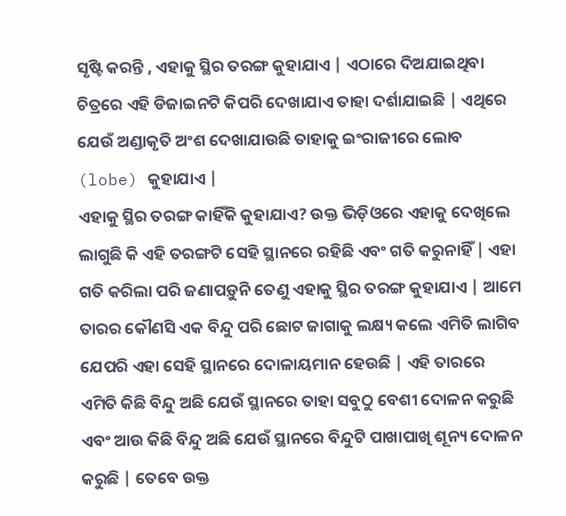ସୃଷ୍ଟି କରନ୍ତି , ଏହାକୁ ସ୍ଥିର ତରଙ୍ଗ କୁହାଯାଏ | ଏଠାରେ ଦିଅଯାଇଥିବା ଚିତ୍ରରେ ଏହି ଡିଜାଇନଟି କିପରି ଦେଖାଯାଏ ତାହା ଦର୍ଶାଯାଇଛି | ଏଥିରେ ଯେଉଁ ଅଣ୍ଡାକୃତି ଅଂଶ ଦେଖାଯାଉଛି ତାହାକୁ ଇଂରାଜୀରେ ଲୋବ (lobe) କୁହାଯାଏ |
ଏହାକୁ ସ୍ଥିର ତରଙ୍ଗ କାହିଁକି କୁହାଯାଏ? ଉକ୍ତ ଭିଡ଼ିଓରେ ଏହାକୁ ଦେଖିଲେ ଲାଗୁଛି କି ଏହି ତରଙ୍ଗଟି ସେହି ସ୍ଥାନରେ ରହିଛି ଏବଂ ଗତି କରୁନାହିଁ | ଏହା ଗତି କରିଲା ପରି ଜଣାପଡ଼ୁନି ତେଣୁ ଏହାକୁ ସ୍ଥିର ତରଙ୍ଗ କୁହାଯାଏ | ଆମେ ତାରର କୌଣସି ଏକ ବିନ୍ଦୁ ପରି ଛୋଟ ଜାଗାକୁ ଲକ୍ଷ୍ୟ କଲେ ଏମିତି ଲାଗିବ ଯେପରି ଏହା ସେହି ସ୍ଥାନରେ ଦୋଳାୟମାନ ହେଉଛି | ଏହି ତାରରେ ଏମିତି କିଛି ବିନ୍ଦୁ ଅଛି ଯେଉଁ ସ୍ଥାନରେ ତାହା ସବୁଠୁ ବେଶୀ ଦୋଳନ କରୁଛି ଏବଂ ଆଉ କିଛି ବିନ୍ଦୁ ଅଛି ଯେଉଁ ସ୍ଥାନରେ ବିନ୍ଦୁଟି ପାଖାପାଖି ଶୂନ୍ୟ ଦୋଳନ କରୁଛି | ତେବେ ଉକ୍ତ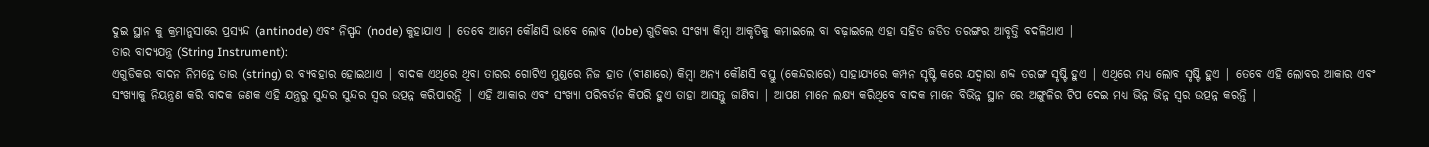ଦୁଇ ସ୍ଥାନ କୁ କ୍ରମାନୁସାରେ ପ୍ରସ୍ୟନ୍ଦ (antinode) ଏବଂ ନିସ୍ପନ୍ଦ (node) କୁହାଯାଏ | ତେବେ ଆମେ କୌଣସି ଭାବେ ଲୋବ (lobe) ଗୁଡିକର ସଂଖ୍ୟା କିମ୍ବା ଆକୃତିକୁ କମାଇଲେ ବା ବଢ଼ାଇଲେ ଏହା ସହିତ ଜଡିତ ତରଙ୍ଗର ଆବୃତ୍ତି ବଦଳିଥାଏ |
ତାର ବାଦ୍ୟଯନ୍ତ୍ର (String Instrument):
ଏଗୁଡିକର ବାଦନ ନିମନ୍ତେ ତାର (string) ର ବ୍ୟବହାର ହୋଇଥାଏ | ବାଦକ ଏଥିରେ ଥିବା ତାରର ଗୋଟିଏ ମୁଣ୍ଡରେ ନିଜ ହାତ (ବୀଣାରେ) କିମ୍ବା ଅନ୍ୟ କୌଣସି ବସ୍ତୁ (କେନ୍ଦରାରେ) ସାହାଯ୍ୟରେ କମ୍ପନ ସୃଷ୍ଟି କରେ ଯଦ୍ୱାରା ଶବ୍ଦ ତରଙ୍ଗ ସୃଷ୍ଟି ହୁଏ | ଏଥିରେ ମଧ୍ୟ ଲୋବ ସୃଷ୍ଟି ହୁଏ | ତେବେ ଏହି ଲୋବର ଆକାର ଏବଂ ସଂଖ୍ୟାକୁ ନିୟନ୍ତ୍ରଣ କରି ବାଦକ ଜଣକ ଏହି ଯନ୍ତ୍ରରୁ ସୁନ୍ଦର ସୁନ୍ଦର ସ୍ୱର ଉତ୍ପନ୍ନ କରିପାରନ୍ତି | ଏହି ଆକାର ଏବଂ ସଂଖ୍ୟା ପରିବର୍ତନ କିପରି ହୁଏ ତାହା ଆସନ୍ତୁ ଜାଣିବା | ଆପଣ ମାନେ ଲକ୍ଷ୍ୟ କରିଥିବେ ବାଦକ ମାନେ ବିଭିନ୍ନ ସ୍ଥାନ ରେ ଅଙ୍ଗୁଳିର ଟିପ ଦେଇ ମଧ୍ୟ ଭିନ୍ନ ଭିନ୍ନ ସ୍ୱର ଉତ୍ପନ୍ନ କରନ୍ତି |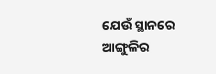ଯେଉଁ ସ୍ଥାନରେ ଆଙ୍ଗୁଳିର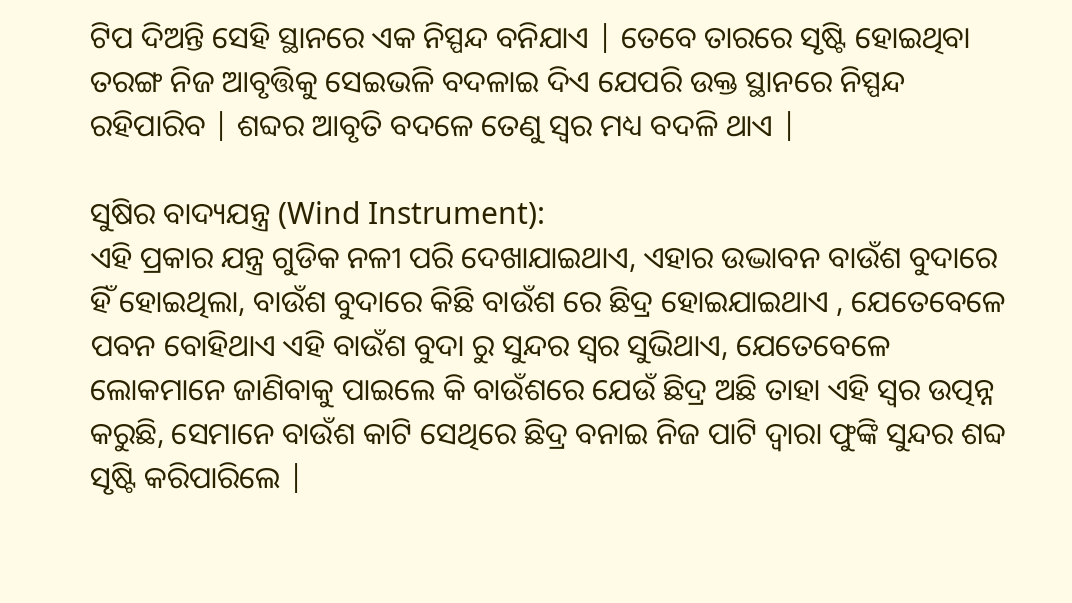ଟିପ ଦିଅନ୍ତି ସେହି ସ୍ଥାନରେ ଏକ ନିସ୍ପନ୍ଦ ବନିଯାଏ | ତେବେ ତାରରେ ସୃଷ୍ଟି ହୋଇଥିବା ତରଙ୍ଗ ନିଜ ଆବୃତ୍ତିକୁ ସେଇଭଳି ବଦଳାଇ ଦିଏ ଯେପରି ଉକ୍ତ ସ୍ଥାନରେ ନିସ୍ପନ୍ଦ ରହିପାରିବ | ଶବ୍ଦର ଆବୃତି ବଦଳେ ତେଣୁ ସ୍ୱର ମଧ୍ୟ ବଦଳି ଥାଏ |

ସୁଷିର ବାଦ୍ୟଯନ୍ତ୍ର (Wind Instrument):
ଏହି ପ୍ରକାର ଯନ୍ତ୍ର ଗୁଡିକ ନଳୀ ପରି ଦେଖାଯାଇଥାଏ, ଏହାର ଉଦ୍ଭାବନ ବାଉଁଶ ବୁଦାରେ ହିଁ ହୋଇଥିଲା, ବାଉଁଶ ବୁଦାରେ କିଛି ବାଉଁଶ ରେ ଛିଦ୍ର ହୋଇଯାଇଥାଏ , ଯେତେବେଳେ ପବନ ବୋହିଥାଏ ଏହି ବାଉଁଶ ବୁଦା ରୁ ସୁନ୍ଦର ସ୍ୱର ସୁଭିଥାଏ, ଯେତେବେଳେ ଲୋକମାନେ ଜାଣିବାକୁ ପାଇଲେ କି ବାଉଁଶରେ ଯେଉଁ ଛିଦ୍ର ଅଛି ତାହା ଏହି ସ୍ୱର ଉତ୍ପନ୍ନ କରୁଛି, ସେମାନେ ବାଉଁଶ କାଟି ସେଥିରେ ଛିଦ୍ର ବନାଇ ନିଜ ପାଟି ଦ୍ୱାରା ଫୁଙ୍କି ସୁନ୍ଦର ଶବ୍ଦ ସୃଷ୍ଟି କରିପାରିଲେ |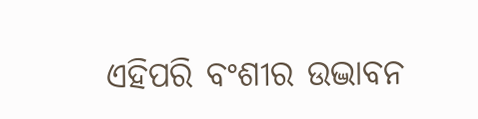ଏହିପରି ବଂଶୀର ଉଦ୍ଭାବନ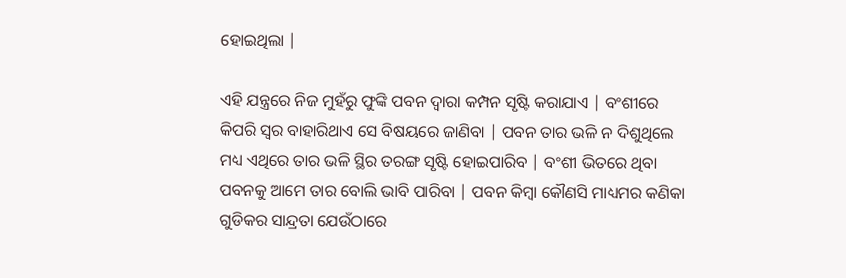ହୋଇଥିଲା |

ଏହି ଯନ୍ତ୍ରରେ ନିଜ ମୁହଁରୁ ଫୁଙ୍କି ପବନ ଦ୍ୱାରା କମ୍ପନ ସୃଷ୍ଟି କରାଯାଏ | ବଂଶୀରେ କିପରି ସ୍ୱର ବାହାରିଥାଏ ସେ ବିଷୟରେ ଜାଣିବା | ପବନ ତାର ଭଳି ନ ଦିଶୁଥିଲେ ମଧ୍ୟ ଏଥିରେ ତାର ଭଳି ସ୍ଥିର ତରଙ୍ଗ ସୃଷ୍ଟି ହୋଇପାରିବ | ବଂଶୀ ଭିତରେ ଥିବା ପବନକୁ ଆମେ ତାର ବୋଲି ଭାବି ପାରିବା | ପବନ କିମ୍ବା କୌଣସି ମାଧ୍ୟମର କଣିକା ଗୁଡିକର ସାନ୍ଦ୍ରତା ଯେଉଁଠାରେ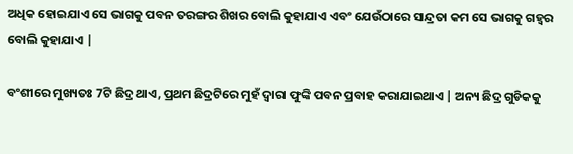ଅଧିକ ହୋଇଯାଏ ସେ ଭାଗକୁ ପବନ ତରଙ୍ଗର ଶିଖର ବୋଲି କୁହାଯାଏ ଏବଂ ଯେଉଁଠାରେ ସାନ୍ଦ୍ରତା କମ ସେ ଭାଗକୁ ଗହ୍ୱର ବୋଲି କୁହାଯାଏ |

ବଂଶୀରେ ମୁଖ୍ୟତଃ 7ଟି ଛିଦ୍ର ଥାଏ, ପ୍ରଥମ ଛିଦ୍ରଟିରେ ମୁହଁ ଦ୍ୱାରା ଫୁଙ୍କି ପବନ ପ୍ରବାହ କରାଯାଇଥାଏ | ଅନ୍ୟ ଛିଦ୍ର ଗୁଡିକକୁ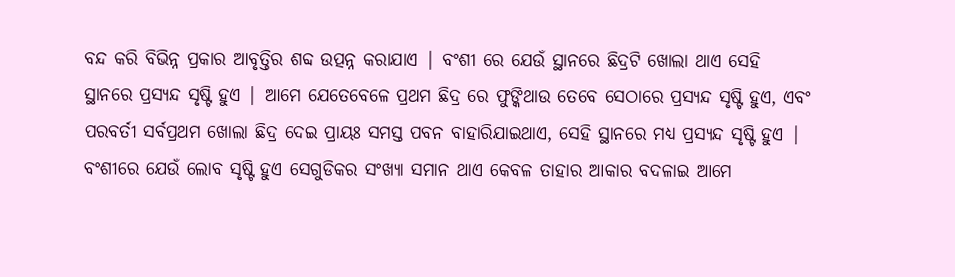ବନ୍ଦ କରି ବିଭିନ୍ନ ପ୍ରକାର ଆବୃତ୍ତିର ଶବ୍ଦ ଉତ୍ପନ୍ନ କରାଯାଏ | ବଂଶୀ ରେ ଯେଉଁ ସ୍ଥାନରେ ଛିଦ୍ରଟି ଖୋଲା ଥାଏ ସେହି ସ୍ଥାନରେ ପ୍ରସ୍ୟନ୍ଦ ସୃଷ୍ଟି ହୁଏ | ଆମେ ଯେତେବେଳେ ପ୍ରଥମ ଛିଦ୍ର ରେ ଫୁଙ୍କିଥାଉ ତେବେ ସେଠାରେ ପ୍ରସ୍ୟନ୍ଦ ସୃଷ୍ଟି ହୁଏ, ଏବଂ ପରବର୍ତୀ ସର୍ବପ୍ରଥମ ଖୋଲା ଛିଦ୍ର ଦେଇ ପ୍ରାୟଃ ସମସ୍ତ ପବନ ବାହାରିଯାଇଥାଏ, ସେହି ସ୍ଥାନରେ ମଧ୍ୟ ପ୍ରସ୍ୟନ୍ଦ ସୃଷ୍ଟି ହୁଏ | ବଂଶୀରେ ଯେଉଁ ଲୋବ ସୃଷ୍ଟି ହୁଏ ସେଗୁଡିକର ସଂଖ୍ୟା ସମାନ ଥାଏ କେବଳ ତାହାର ଆକାର ବଦଳାଇ ଆମେ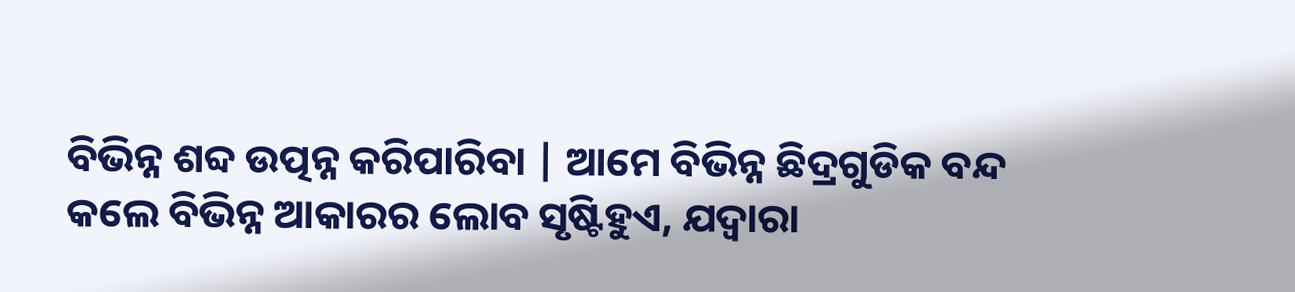ବିଭିନ୍ନ ଶବ୍ଦ ଉତ୍ପନ୍ନ କରିପାରିବା | ଆମେ ବିଭିନ୍ନ ଛିଦ୍ରଗୁଡିକ ବନ୍ଦ କଲେ ବିଭିନ୍ନ ଆକାରର ଲୋବ ସୃଷ୍ଟିହୁଏ, ଯଦ୍ୱାରା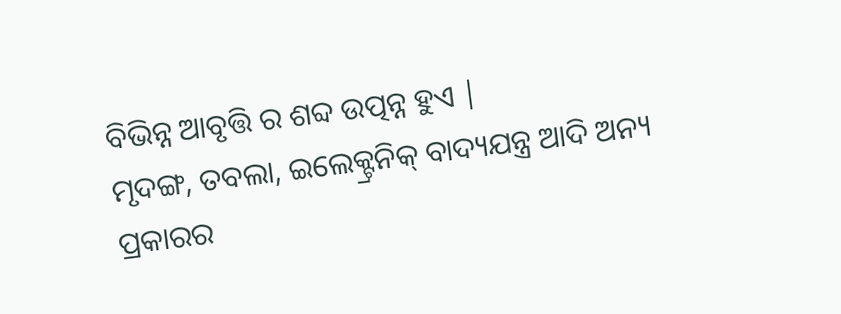ବିଭିନ୍ନ ଆବୃତ୍ତି ର ଶବ୍ଦ ଉତ୍ପନ୍ନ ହୁଏ |
ମୃଦଙ୍ଗ, ତବଲା, ଇଲେକ୍ଟ୍ରନିକ୍ ବାଦ୍ୟଯନ୍ତ୍ର ଆଦି ଅନ୍ୟ ପ୍ରକାରର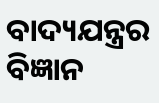ବାଦ୍ୟଯନ୍ତ୍ରର ବିଜ୍ଞାନ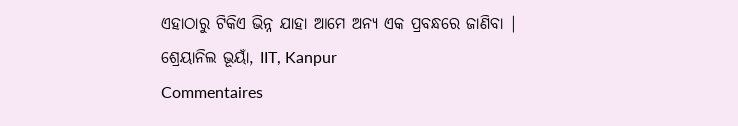ଏହାଠାରୁ ଟିକିଏ ଭିନ୍ନ ଯାହା ଆମେ ଅନ୍ୟ ଏକ ପ୍ରବନ୍ଧରେ ଜାଣିବା |
ଶ୍ରେୟାନିଲ ଭୂୟାଁ, IIT, Kanpur
Commentaires